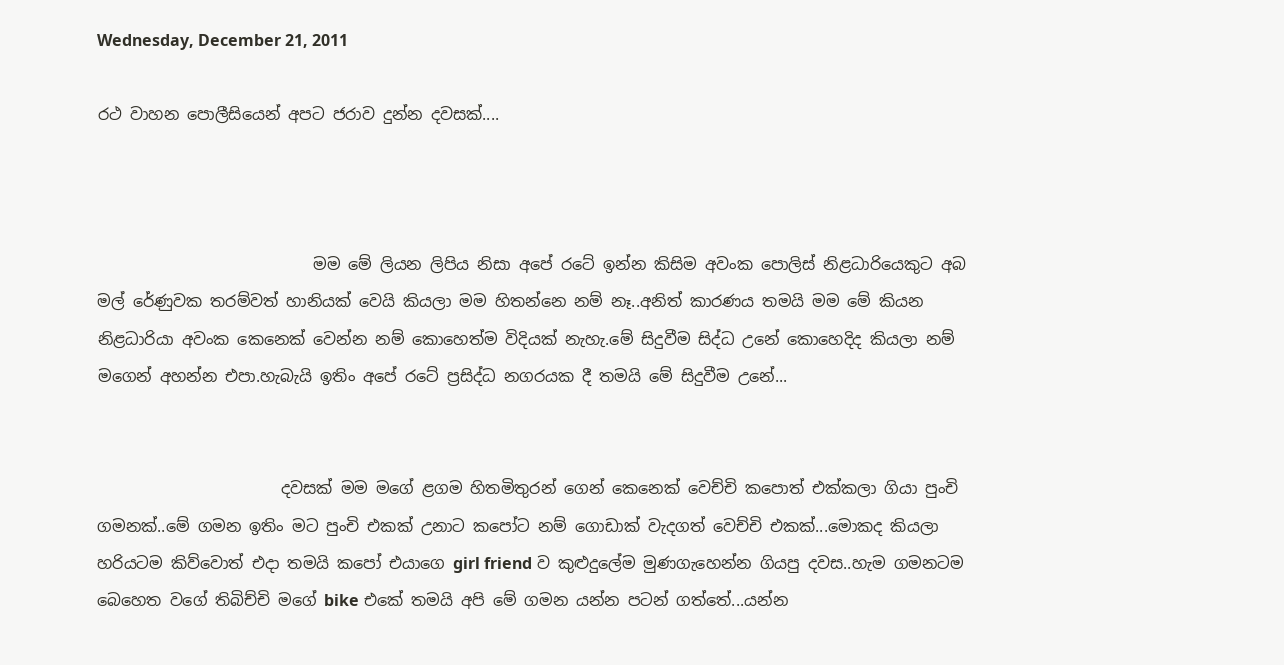Wednesday, December 21, 2011

රථ වාහන පොලීසියෙන් අපට ජරාව දුන්න දවසක්....



                           මම මේ ලියන ලිපිය නිසා අපේ රටේ ඉන්න කිසිම අවංක පොලිස් නිළධාරියෙකුට අබ මල් රේණුවක තරම්වත් හානියක් වෙයි කියලා මම හිතන්නෙ නම් නෑ..අනිත් කාරණය තමයි මම මේ කියන නිළධාරියා අවංක කෙනෙක් වෙන්න නම් කොහෙත්ම විදියක් නැහැ.මේ සිදුවීම සිද්ධ උනේ කොහෙදිද කියලා නම් මගෙන් අහන්න එපා.හැබැයි ඉතිං අපේ රටේ ප්‍රසිද්ධ නගරයක දී තමයි මේ සිදුවීම උනේ...


                       දවසක් මම මගේ ළගම හිතමිතුරන් ගෙන් කෙනෙක් වෙච්චි කපොත් එක්කලා ගියා පුංචි ගමනක්..මේ ගමන ඉතිං මට පුංචි එකක් උනාට කපෝට නම් ගොඩාක් වැදගත් වෙච්චි එකක්...මොකද කියලා හරියටම කිව්වොත් එදා තමයි කපෝ එයාගෙ girl friend ව කුළුදුලේම මුණගැහෙන්න ගියපු දවස..හැම ගමනටම බෙහෙත වගේ තිබිච්චි මගේ bike එකේ තමයි අපි මේ ගමන යන්න පටන් ගත්තේ...යන්න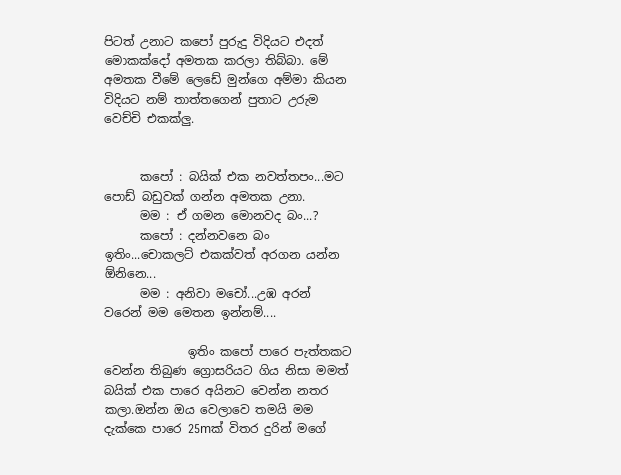පිටත් උනාට කපෝ පුරුදු විදියට එදත් මොකක්දෝ අමතක කරලා තිබ්බා. මේ අමතක වීමේ ලෙඩේ මුන්ගෙ අම්මා කියන විදියට නම් තාත්තගෙන් පුතාට උරුම වෙච්චි එකක්ලු.


      කපෝ : බයික් එක නවත්තපං...මට පොඩ් බඩුවක් ගන්න අමතක උනා.
      මම : ඒ ගමන මොනවද බං...?
      කපෝ : දන්නවනෙ බං ඉතිං...චොකලට් එකක්වත් අරගන යන්න ඕනිනෙ...
      මම : අනිවා මචෝ...උඹ අරන් වරෙන් මම මෙතන ඉන්නම්....

              ඉතිං කපෝ පාරෙ පැත්තකට වෙන්න තිබුණ ග්‍රොසරියට ගිය නිසා මමත් බයික් එක පාරෙ අයිනට වෙන්න නතර කලා.ඔන්න ඔය වෙලාවෙ තමයි මම දැක්කෙ පාරෙ 25mක් විතර දුරින් මගේ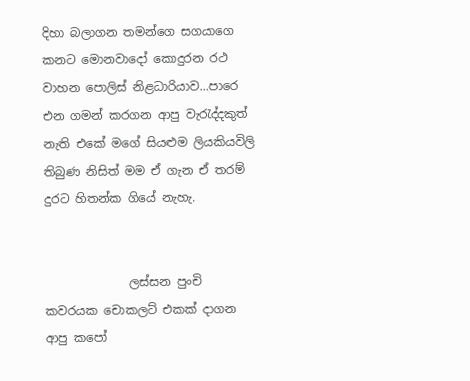දිහා බලාගන තමන්ගෙ සගයාගෙ කනට මොනවාදෝ කොදුරන රථ වාහන පොලිස් නිළධාරියාව...පාරෙ එන ගමන් කරගන ආපු වැරැද්දකුත් නැති එකේ මගේ සියළුම ලියකියවිලි තිබුණ නිසිත් මම ඒ ගැන ඒ තරම් දුරට හිතන්ක ගියේ නැහැ.


              ලස්සන පුංචි කවරයක චොකලට් එකක් දාගන ආපු කපෝ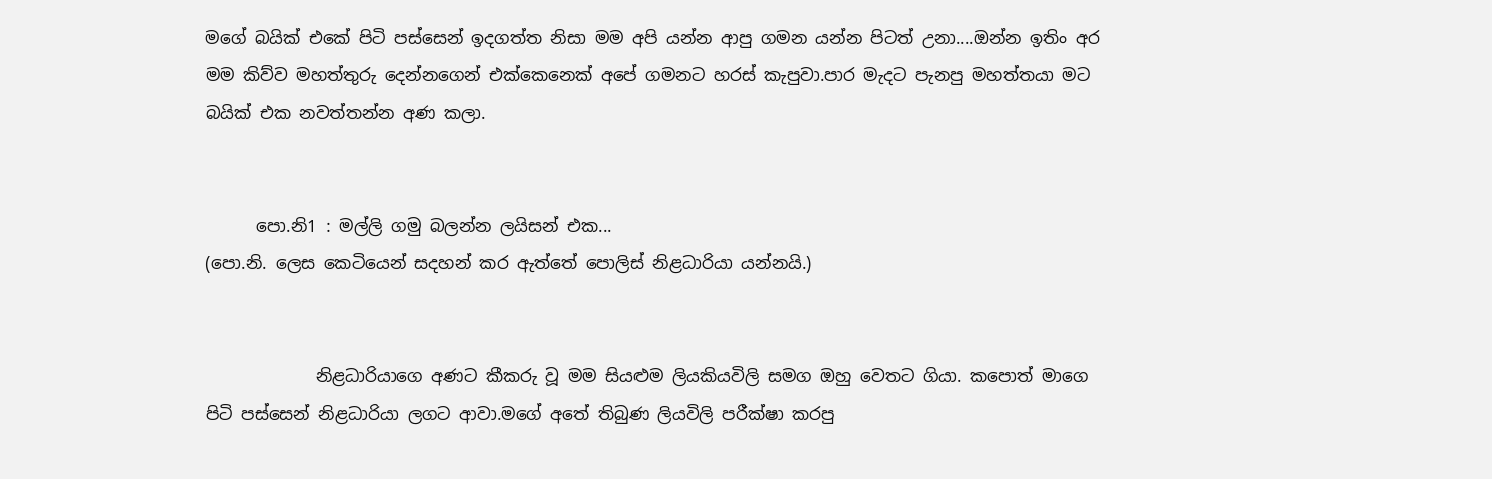මගේ බයික් එකේ පිටි පස්සෙන් ඉදගත්ත නිසා මම අපි යන්න ආපු ගමන යන්න පිටත් උනා....ඔන්න ඉතිං අර මම කිව්ව මහත්තුරු දෙන්නගෙන් එක්කෙනෙක් අපේ ගමනට හරස් කැපුවා.පාර මැදට පැනපු මහත්තයා මට බයික් එක නවත්තන්න අණ කලා.


      පො.නි1 : මල්ලි ගමු බලන්න ලයිසන් එක...
(පො.නි. ලෙස කෙටියෙන් සදහන් කර ඇත්තේ පොලිස් නිළධාරියා යන්නයි.)


             නිළධාරියාගෙ අණට කීකරු වූ මම සියළුම ලියකියවිලි සමග ඔහු වෙතට ගියා. කපොත් මාගෙ පිටි පස්සෙන් නිළධාරියා ලගට ආවා.මගේ අතේ තිබුණ ලියවිලි පරීක්ෂා කරපු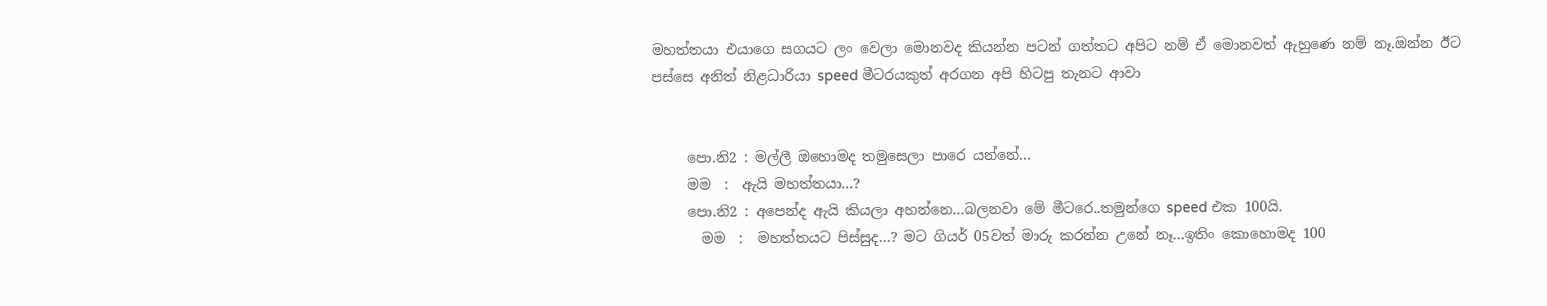මහත්තයා එයාගෙ සගයට ලං වෙලා මොනවද කියන්න පටන් ගත්තට අපිට නම් ඒ මොනවත් ඇහුණෙ නම් නෑ.ඔන්න ඊට පස්සෙ අනිත් නිළධාරියා speed මීටරයකුත් අරගන අපි හිටපු තැනට ආවා


     පො.නි2 : මල්ලී ඔහොමද තමුසෙලා පාරෙ යන්නේ...
     මම  :  ඇයි මහත්තයා...?
     පො.නි2 : අපෙන්ද ඇයි කියලා අහන්නෙ...බලනවා මේ මීටරෙ..තමුන්ගෙ speed එක 100යි.
       මම  :  මහත්තයට පිස්සුද...? මට ගියර් 05වත් මාරු කරන්න උනේ නෑ...ඉතිං කොහොමද 100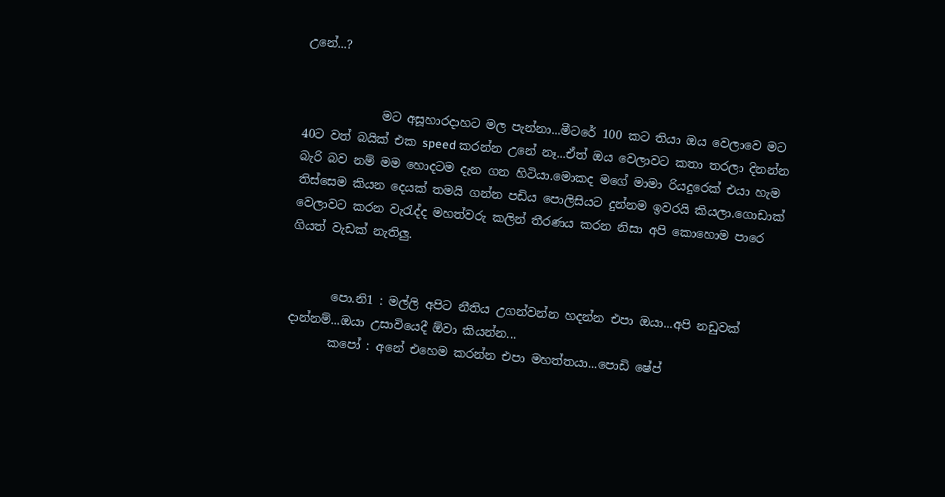උනේ...?


             මට අසූහාරදාහට මල පැන්නා...මීටරේ 100 කට තියා ඔය වෙලාවෙ මට 40ට වත් බයික් එක speed කරන්න උනේ නෑ...ඒත් ඔය වෙලාවට කතා තරලා දිනන්න බැරි බව නම් මම හොදටම දැන ගන හිටියා.මොකද මගේ මාමා රියදුරෙක් එයා හැම තිස්සෙම කියන දෙයක් තමයි ගන්න පඩිය පොලිසියට දුන්නම ඉවරයි කියලා.ගොඩාක් වෙලාවට කරන වැරැද්ද මහත්වරු කලින් තීරණය කරන නිසා අපි කොහොම පාරෙ ගියත් වැඩක් නැතිලු.


       පො.නි1 : මල්ලි අපිට නීතිය උගන්වන්න හදන්න එපා ඔයා...අපි නඩුවක් දාන්නම්...ඔයා උසාවියෙදී ඕවා කියන්න...
       කපෝ : අනේ එහෙම කරන්න එපා මහත්තයා...පොඩි ෂේප්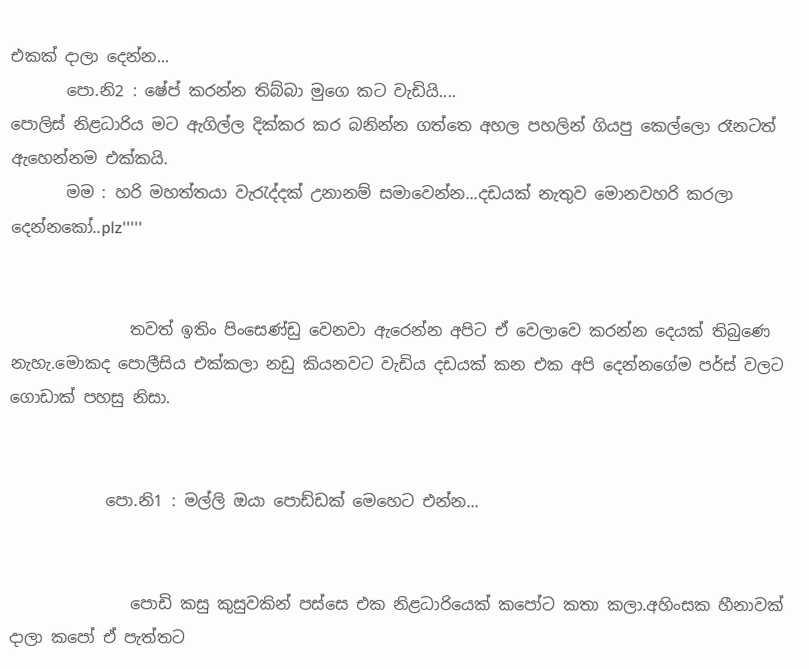එකක් දාලා දෙන්න...
       පො.නි2 : ෂේප් කරන්න තිබ්බා මුගෙ කට වැඩියි....
පොලිස් නිළධාරිය මට ඇගිල්ල දික්කර කර බනින්න ගත්තෙ අහල පහලින් ගියපු කෙල්ලො රෑනටත් ඇහෙන්නම එක්කයි.
       මම : හරි මහත්තයා වැරැද්දක් උනානම් සමාවෙන්න...දඩයක් නැතුව මොනවහරි කරලා දෙන්නකෝ..plz'''''


               තවත් ඉතිං පිංසෙණ්ඩු වෙනවා ඇරෙන්න අපිට ඒ වෙලාවෙ කරන්න දෙයක් තිබුණෙ නැහැ.මොකද පොලීසිය එක්කලා නඩු කියනවට වැඩිය දඩයක් කන එක අපි දෙන්නගේම පර්ස් වලට ගොඩාක් පහසු නිසා.


            පො.නි1 : මල්ලි ඔයා පොඩ්ඩක් මෙහෙට එන්න...


               පොඩි කසු කුසුවකින් පස්සෙ එක නිළධාරියෙක් කපෝට කතා කලා.අහිංසක හීනාවක් දාලා කපෝ ඒ පැත්තට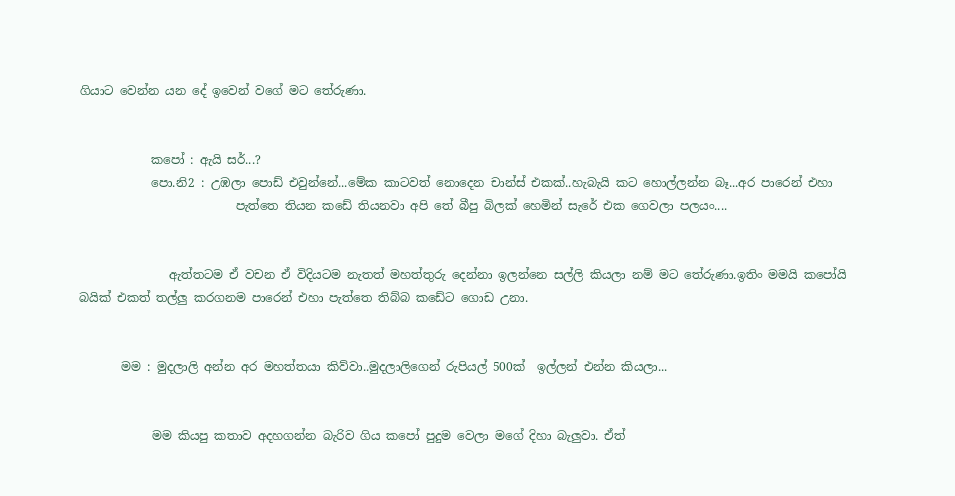ගියාට වෙන්න යන දේ ඉවෙන් වගේ මට තේරුණා.


            කපෝ : ඇයි සර්...?
            පො.නි2 : උඹලා පොඩ් එවුන්නේ...මේක කාටවත් නොදෙන චාන්ස් එකක්..හැබැයි කට හොල්ලන්න බෑ...අර පාරෙන් එහා
                          පැත්තෙ තියන කඩේ තියනවා අපි තේ බීපු බිලක් හෙමින් සැරේ එක ගෙවලා පලයං....


               ඇත්තටම ඒ වචන ඒ විදියටම නැතත් මහත්තුරු දෙන්නා ඉලන්නෙ සල්ලි කියලා නම් මට තේරුණා.ඉතිං මමයි කපෝයි බයික් එකත් තල්ලු කරගනම පාරෙන් එහා පැත්තෙ තිබ්බ කඩේට ගොඩ උනා.


       මම : මුදලාලි අන්න අර මහත්තයා කිව්වා..මුදලාලිගෙන් රුපියල් 500ක්  ඉල්ලන් එන්න කියලා...


            මම කියපු කතාව අදහගන්න බැරිව ගිය කපෝ පුදුම වෙලා මගේ දිහා බැලුවා. ඒත්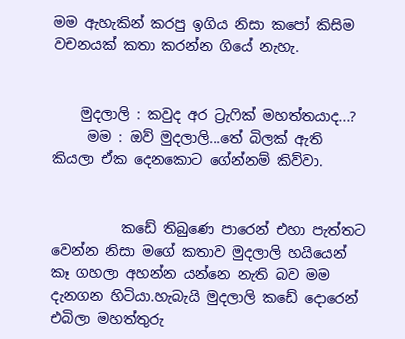මම ඇහැකින් කරපු ඉගිය නිසා කපෝ කිසිම වචනයක් කතා කරන්න ගියේ නැහැ.


    මුදලාලි : කවුද අර ට්‍රැෆික් මහත්තයාද...?
     මම : ඔව් මුදලාලි...තේ බිලක් ඇති කියලා ඒක දෙනකොට ගේන්නම් කිව්වා.


          කඩේ තිබුණෙ පාරෙන් එහා පැත්තට වෙන්න නිසා මගේ කතාව මුදලාලි හයියෙන් කෑ ගහලා අහන්න යන්නෙ නැති බව මම දැනගන හිටියා.හැබැයි මුදලාලි කඩේ දොරෙන් එබිලා මහත්තුරු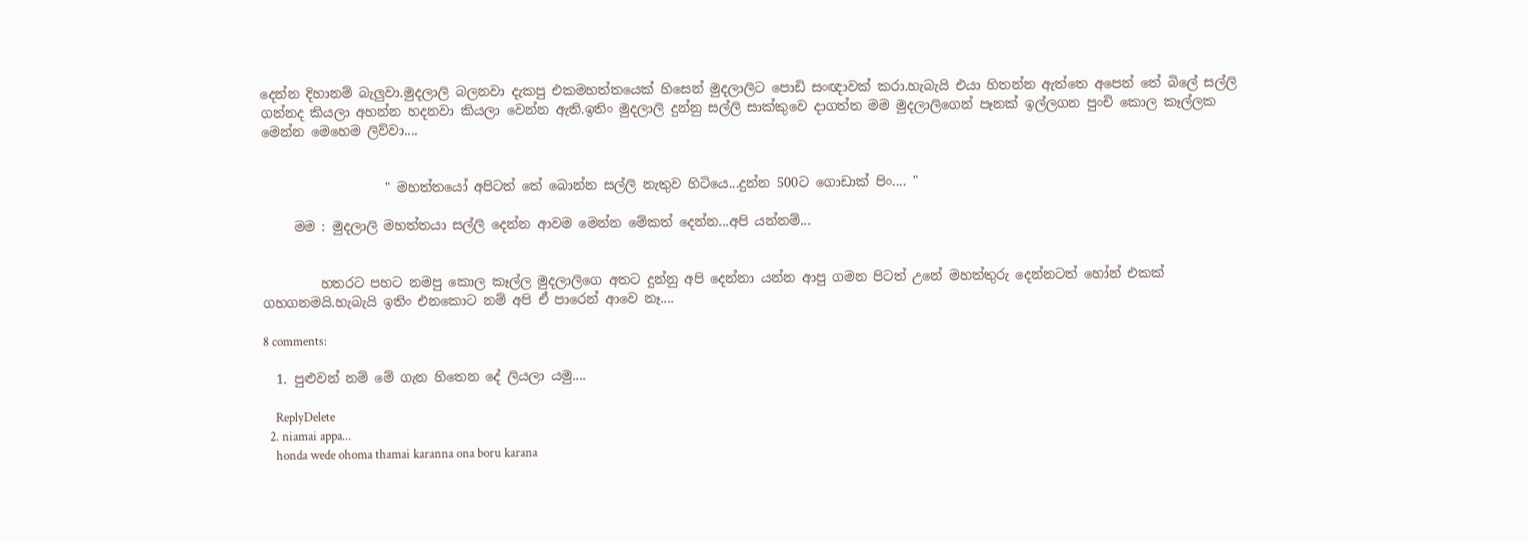දෙන්න දිහානම් බැලුවා.මුදලාලි බලනවා දැකපු එකමහත්තයෙක් හිසෙන් මුදලාලිට පොඩි සංඥාවක් කරා.හැබැයි එයා හිතන්න ඇත්තෙ අපෙන් තේ බිලේ සල්ලි ගන්නද කියලා අහන්න හදනවා කියලා වෙන්න ඇති.ඉතිං මුදලාලි දුන්නු සල්ලි සාක්කුවෙ දාගත්ත මම මුදලාලිගෙන් පෑනක් ඉල්ලගන පුංචි කොල කෑල්ලක මෙන්න මෙහෙම ලිව්වා....


                   " මහත්තයෝ අපිටත් තේ බොන්න සල්ලි නැතුව හිටියෙ...දුන්න 500ට ගොඩාක් පිං.... "

     මම : මුදලාලි මහත්තයා සල්ලි දෙන්න ආවම මෙන්න මේකත් දෙන්න...අපි යන්නම්...


         හතරට පහට නමපු කොල කෑල්ල මුදලාලිගෙ අතට දුන්නු අපි දෙන්නා යන්න ආපු ගමන පිටත් උනේ මහත්තුරු දෙන්නටත් හෝන් එකක් ගහගනමයි.හැබැයි ඉතිං එනකොට නම් අපි ඒ පාරෙන් ආවෙ නෑ....

8 comments:

  1. පුළුවන් නම් මේ ගැන හිතෙන දේ ලියලා යමු....

    ReplyDelete
  2. niamai appa...
    honda wede ohoma thamai karanna ona boru karana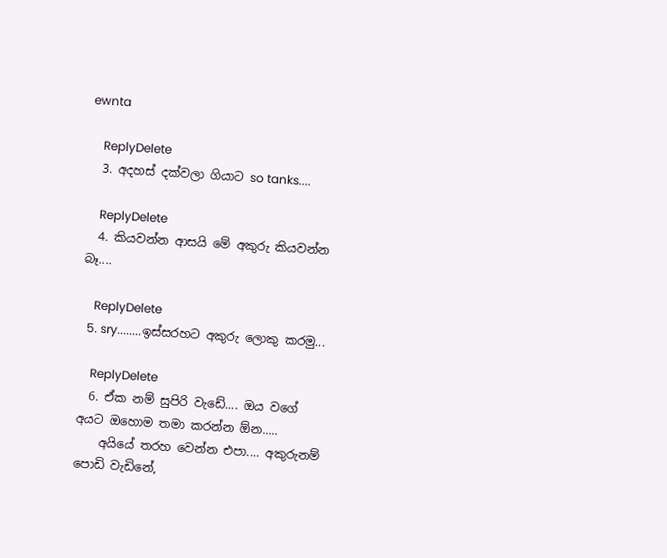ewnta

    ReplyDelete
  3. අදහස් දක්වලා ගියාට so tanks....

    ReplyDelete
  4. කියවන්න ආසයි මේ අකුරු කියවන්න බෑ....

    ReplyDelete
  5. sry........ඉස්සරහට අකුරු ලොකු කරමු...

    ReplyDelete
  6. ඒක නම් සුපිරි වැඩේ.... ඔය වගේ අයට ඔහොම තමා කරන්න ඕන.....
    අයියේ තරහ වෙන්න එපා.... අකුරුනම් පොඩි වැඩිනේ,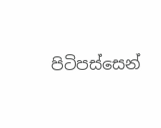පිටිපස්සෙන්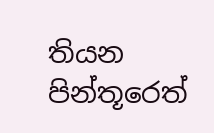තියන පින්තූරෙත්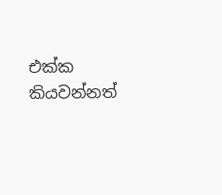එක්ක කියවන්නත්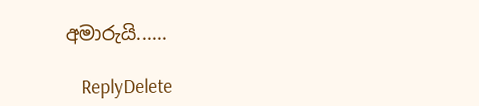අමාරුයි......

    ReplyDelete